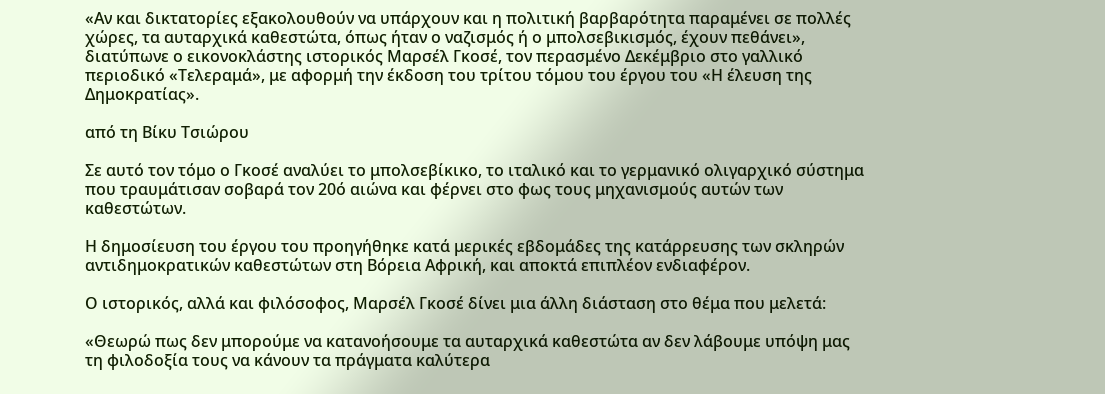«Αν και δικτατορίες εξακολουθούν να υπάρχουν και η πολιτική βαρβαρότητα παραμένει σε πολλές χώρες, τα αυταρχικά καθεστώτα, όπως ήταν ο ναζισμός ή ο μπολσεβικισμός, έχουν πεθάνει», διατύπωνε ο εικονοκλάστης ιστορικός Μαρσέλ Γκοσέ, τον περασμένο Δεκέμβριο στο γαλλικό περιοδικό «Τελεραμά», με αφορμή την έκδοση του τρίτου τόμου του έργου του «Η έλευση της Δημοκρατίας».

από τη Βίκυ Τσιώρου

Σε αυτό τον τόμο ο Γκοσέ αναλύει το μπολσεβίκικο, το ιταλικό και το γερμανικό ολιγαρχικό σύστημα που τραυμάτισαν σοβαρά τον 20ό αιώνα και φέρνει στο φως τους μηχανισμούς αυτών των καθεστώτων.

Η δημοσίευση του έργου του προηγήθηκε κατά μερικές εβδομάδες της κατάρρευσης των σκληρών αντιδημοκρατικών καθεστώτων στη Βόρεια Αφρική, και αποκτά επιπλέον ενδιαφέρον.

Ο ιστορικός, αλλά και φιλόσοφος, Μαρσέλ Γκοσέ δίνει μια άλλη διάσταση στο θέμα που μελετά:

«Θεωρώ πως δεν μπορούμε να κατανοήσουμε τα αυταρχικά καθεστώτα αν δεν λάβουμε υπόψη μας τη φιλοδοξία τους να κάνουν τα πράγματα καλύτερα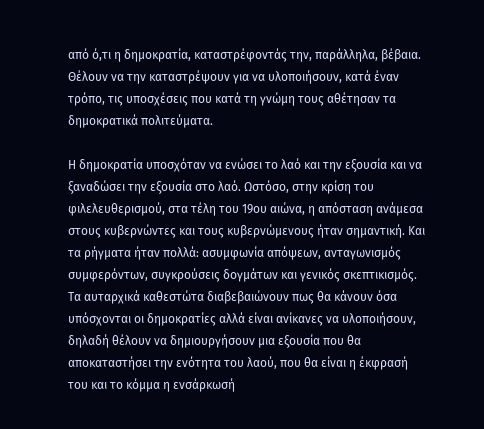από ό,τι η δημοκρατία, καταστρέφοντάς την, παράλληλα, βέβαια. Θέλουν να την καταστρέψουν για να υλοποιήσουν, κατά έναν τρόπο, τις υποσχέσεις που κατά τη γνώμη τους αθέτησαν τα δημοκρατικά πολιτεύματα.

Η δημοκρατία υποσχόταν να ενώσει το λαό και την εξουσία και να ξαναδώσει την εξουσία στο λαό. Ωστόσο, στην κρίση του φιλελευθερισμού, στα τέλη του 19ου αιώνα, η απόσταση ανάμεσα στους κυβερνώντες και τους κυβερνώμενους ήταν σημαντική. Και τα ρήγματα ήταν πολλά: ασυμφωνία απόψεων, ανταγωνισμός συμφερόντων, συγκρούσεις δογμάτων και γενικός σκεπτικισμός. Τα αυταρχικά καθεστώτα διαβεβαιώνουν πως θα κάνουν όσα υπόσχονται οι δημοκρατίες αλλά είναι ανίκανες να υλοποιήσουν, δηλαδή θέλουν να δημιουργήσουν μια εξουσία που θα αποκαταστήσει την ενότητα του λαού, που θα είναι η έκφρασή του και το κόμμα η ενσάρκωσή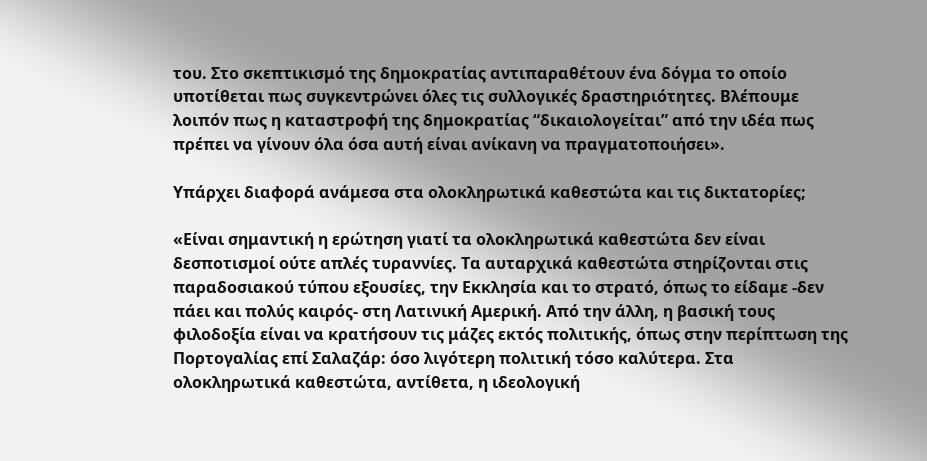του. Στο σκεπτικισμό της δημοκρατίας αντιπαραθέτουν ένα δόγμα το οποίο υποτίθεται πως συγκεντρώνει όλες τις συλλογικές δραστηριότητες. Βλέπουμε λοιπόν πως η καταστροφή της δημοκρατίας “δικαιολογείται” από την ιδέα πως πρέπει να γίνουν όλα όσα αυτή είναι ανίκανη να πραγματοποιήσει».

Υπάρχει διαφορά ανάμεσα στα ολοκληρωτικά καθεστώτα και τις δικτατορίες;

«Είναι σημαντική η ερώτηση γιατί τα ολοκληρωτικά καθεστώτα δεν είναι δεσποτισμοί ούτε απλές τυραννίες. Τα αυταρχικά καθεστώτα στηρίζονται στις παραδοσιακού τύπου εξουσίες, την Εκκλησία και το στρατό, όπως το είδαμε -δεν πάει και πολύς καιρός- στη Λατινική Αμερική. Από την άλλη, η βασική τους φιλοδοξία είναι να κρατήσουν τις μάζες εκτός πολιτικής, όπως στην περίπτωση της Πορτογαλίας επί Σαλαζάρ: όσο λιγότερη πολιτική τόσο καλύτερα. Στα ολοκληρωτικά καθεστώτα, αντίθετα, η ιδεολογική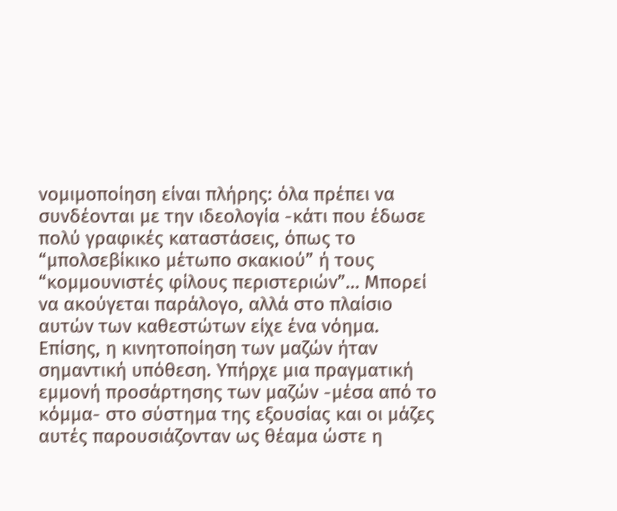νομιμοποίηση είναι πλήρης: όλα πρέπει να συνδέονται με την ιδεολογία -κάτι που έδωσε πολύ γραφικές καταστάσεις, όπως το “μπολσεβίκικο μέτωπο σκακιού” ή τους “κομμουνιστές φίλους περιστεριών”… Μπορεί να ακούγεται παράλογο, αλλά στο πλαίσιο αυτών των καθεστώτων είχε ένα νόημα. Επίσης, η κινητοποίηση των μαζών ήταν σημαντική υπόθεση. Υπήρχε μια πραγματική εμμονή προσάρτησης των μαζών -μέσα από το κόμμα- στο σύστημα της εξουσίας και οι μάζες αυτές παρουσιάζονταν ως θέαμα ώστε η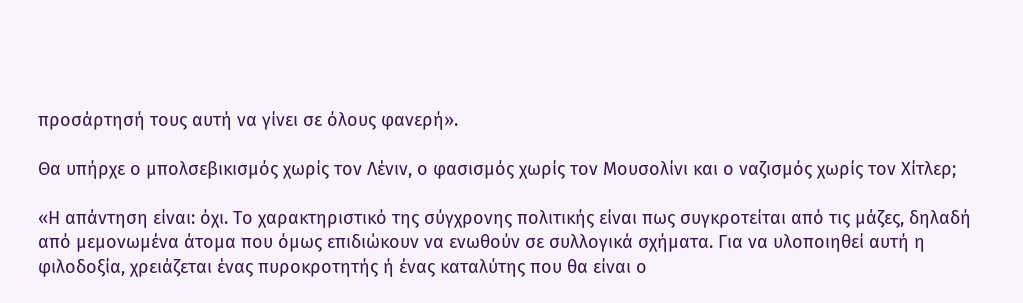προσάρτησή τους αυτή να γίνει σε όλους φανερή».

Θα υπήρχε ο μπολσεβικισμός χωρίς τον Λένιν, ο φασισμός χωρίς τον Μουσολίνι και ο ναζισμός χωρίς τον Χίτλερ;

«Η απάντηση είναι: όχι. Το χαρακτηριστικό της σύγχρονης πολιτικής είναι πως συγκροτείται από τις μάζες, δηλαδή από μεμονωμένα άτομα που όμως επιδιώκουν να ενωθούν σε συλλογικά σχήματα. Για να υλοποιηθεί αυτή η φιλοδοξία, χρειάζεται ένας πυροκροτητής ή ένας καταλύτης που θα είναι ο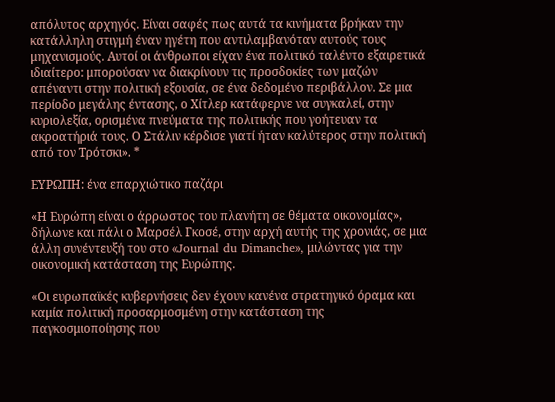απόλυτος αρχηγός. Είναι σαφές πως αυτά τα κινήματα βρήκαν την κατάλληλη στιγμή έναν ηγέτη που αντιλαμβανόταν αυτούς τους μηχανισμούς. Αυτοί οι άνθρωποι είχαν ένα πολιτικό ταλέντο εξαιρετικά ιδιαίτερο: μπορούσαν να διακρίνουν τις προσδοκίες των μαζών απέναντι στην πολιτική εξουσία, σε ένα δεδομένο περιβάλλον. Σε μια περίοδο μεγάλης έντασης, ο Χίτλερ κατάφερνε να συγκαλεί, στην κυριολεξία, ορισμένα πνεύματα της πολιτικής που γοήτευαν τα ακροατήριά τους. Ο Στάλιν κέρδισε γιατί ήταν καλύτερος στην πολιτική από τον Τρότσκι». *

ΕΥΡΩΠΗ: ένα επαρχιώτικο παζάρι

«Η Ευρώπη είναι ο άρρωστος του πλανήτη σε θέματα οικονομίας», δήλωνε και πάλι ο Μαρσέλ Γκοσέ, στην αρχή αυτής της χρονιάς, σε μια άλλη συνέντευξή του στο «Journal du Dimanche», μιλώντας για την οικονομική κατάσταση της Ευρώπης.

«Οι ευρωπαϊκές κυβερνήσεις δεν έχουν κανένα στρατηγικό όραμα και καμία πολιτική προσαρμοσμένη στην κατάσταση της παγκοσμιοποίησης που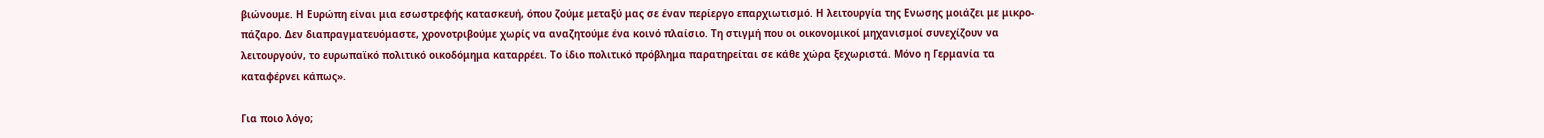βιώνουμε. Η Ευρώπη είναι μια εσωστρεφής κατασκευή, όπου ζούμε μεταξύ μας σε έναν περίεργο επαρχιωτισμό. Η λειτουργία της Ενωσης μοιάζει με μικρο-πάζαρο. Δεν διαπραγματευόμαστε, χρονοτριβούμε χωρίς να αναζητούμε ένα κοινό πλαίσιο. Τη στιγμή που οι οικονομικοί μηχανισμοί συνεχίζουν να λειτουργούν, το ευρωπαϊκό πολιτικό οικοδόμημα καταρρέει. Το ίδιο πολιτικό πρόβλημα παρατηρείται σε κάθε χώρα ξεχωριστά. Μόνο η Γερμανία τα καταφέρνει κάπως».

Για ποιο λόγο;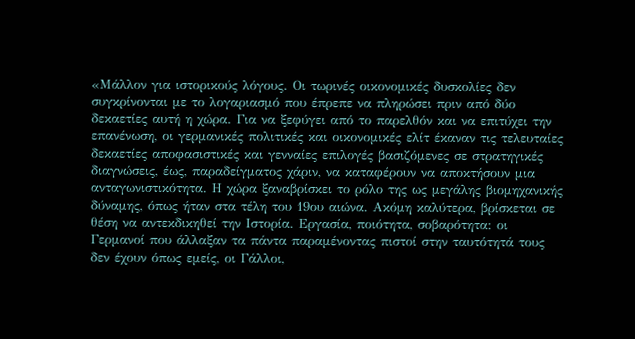«Μάλλον για ιστορικούς λόγους. Οι τωρινές οικονομικές δυσκολίες δεν συγκρίνονται με το λογαριασμό που έπρεπε να πληρώσει πριν από δύο δεκαετίες αυτή η χώρα. Για να ξεφύγει από το παρελθόν και να επιτύχει την επανένωση, οι γερμανικές πολιτικές και οικονομικές ελίτ έκαναν τις τελευταίες δεκαετίες αποφασιστικές και γενναίες επιλογές βασιζόμενες σε στρατηγικές διαγνώσεις, έως, παραδείγματος χάριν, να καταφέρουν να αποκτήσουν μια ανταγωνιστικότητα. Η χώρα ξαναβρίσκει το ρόλο της ως μεγάλης βιομηχανικής δύναμης, όπως ήταν στα τέλη του 19ου αιώνα. Ακόμη καλύτερα, βρίσκεται σε θέση να αντεκδικηθεί την Ιστορία. Εργασία, ποιότητα, σοβαρότητα: οι Γερμανοί που άλλαξαν τα πάντα παραμένοντας πιστοί στην ταυτότητά τους δεν έχουν όπως εμείς, οι Γάλλοι,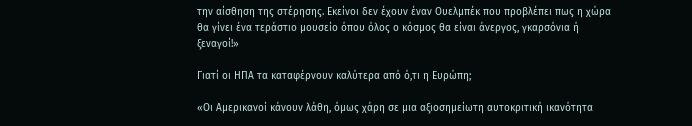την αίσθηση της στέρησης. Εκείνοι δεν έχουν έναν Ουελμπέκ που προβλέπει πως η χώρα θα γίνει ένα τεράστιο μουσείο όπου όλος ο κόσμος θα είναι άνεργος, γκαρσόνια ή ξεναγοί!»

Γιατί οι ΗΠΑ τα καταφέρνουν καλύτερα από ό,τι η Ευρώπη;

«Οι Αμερικανοί κάνουν λάθη, όμως χάρη σε μια αξιοσημείωτη αυτοκριτική ικανότητα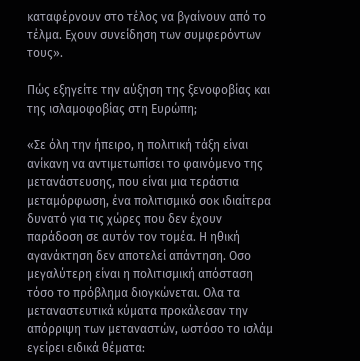καταφέρνουν στο τέλος να βγαίνουν από το τέλμα. Εχουν συνείδηση των συμφερόντων τους».

Πώς εξηγείτε την αύξηση της ξενοφοβίας και της ισλαμοφοβίας στη Ευρώπη;

«Σε όλη την ήπειρο, η πολιτική τάξη είναι ανίκανη να αντιμετωπίσει το φαινόμενο της μετανάστευσης, που είναι μια τεράστια μεταμόρφωση, ένα πολιτισμικό σοκ ιδιαίτερα δυνατό για τις χώρες που δεν έχουν παράδοση σε αυτόν τον τομέα. Η ηθική αγανάκτηση δεν αποτελεί απάντηση. Οσο μεγαλύτερη είναι η πολιτισμική απόσταση τόσο το πρόβλημα διογκώνεται. Ολα τα μεταναστευτικά κύματα προκάλεσαν την απόρριψη των μεταναστών, ωστόσο το ισλάμ εγείρει ειδικά θέματα: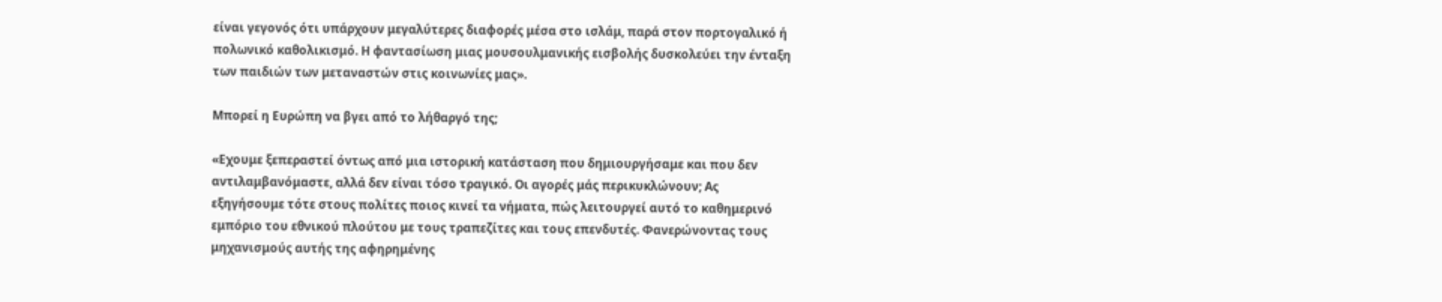είναι γεγονός ότι υπάρχουν μεγαλύτερες διαφορές μέσα στο ισλάμ, παρά στον πορτογαλικό ή πολωνικό καθολικισμό. Η φαντασίωση μιας μουσουλμανικής εισβολής δυσκολεύει την ένταξη των παιδιών των μεταναστών στις κοινωνίες μας».

Μπορεί η Ευρώπη να βγει από το λήθαργό της;

«Εχουμε ξεπεραστεί όντως από μια ιστορική κατάσταση που δημιουργήσαμε και που δεν αντιλαμβανόμαστε, αλλά δεν είναι τόσο τραγικό. Οι αγορές μάς περικυκλώνουν; Ας εξηγήσουμε τότε στους πολίτες ποιος κινεί τα νήματα, πώς λειτουργεί αυτό το καθημερινό εμπόριο του εθνικού πλούτου με τους τραπεζίτες και τους επενδυτές. Φανερώνοντας τους μηχανισμούς αυτής της αφηρημένης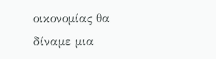οικονομίας θα δίναμε μια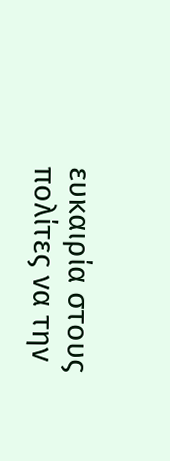ευκαιρία στους πολίτες να την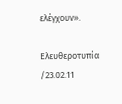ελέγχουν».

Ελευθεροτυπία /23.02.11